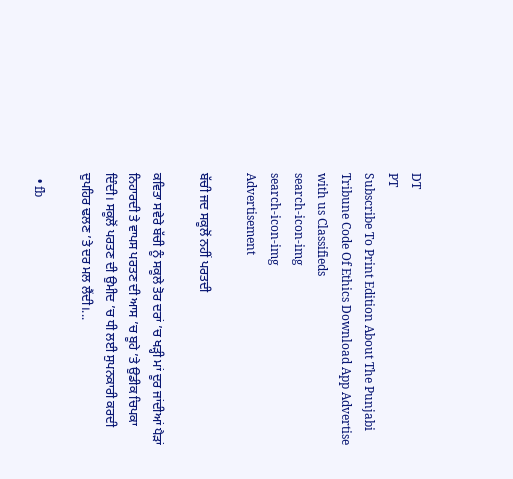DT
PT
Subscribe To Print Edition About The Punjabi Tribune Code Of Ethics Download App Advertise with us Classifieds
search-icon-img
search-icon-img
Advertisement

ਬੱਚੀ ਜਦ ਸਕੂਲੋਂ ਨਹੀਂ ਪਰਤਦੀ

ਕਵਿਤਾ ਸਵੇਰੇ ਬੱਚੀ ਨੂੰ ਸਕੂਲੇ ਤੋਰ ਦਰਾਂ ’ਚ ਖੜ੍ਹੀ ਮਾਂ ਦੂਰ ਜਾਂਦੀਆਂ ਪੈੜਾਂ ਨਿਹਾਰਦੀ ਤੇ ਵਾਪਸ ਪਰਤਣ ਦੀ ਆਸ ’ਚ ਬੂਹੇ ’ਤੇ ਉਡੀਕ ਚਿਪਕਾ ਦਿੰਦੀ। ਸਕੂਲੋਂ ਪਰਤਣ ਦੀ ਉਮੀਦ ’ਚ ਧੀ ਲਈ ਸੁਪਨਕਾਰੀ ਕਰਦੀ ਦੁਪਹਿਰ ਢਲਣ ’ਤੇ ਦਰ ਮਲ ਲੈਂਦੀ।...

  • fb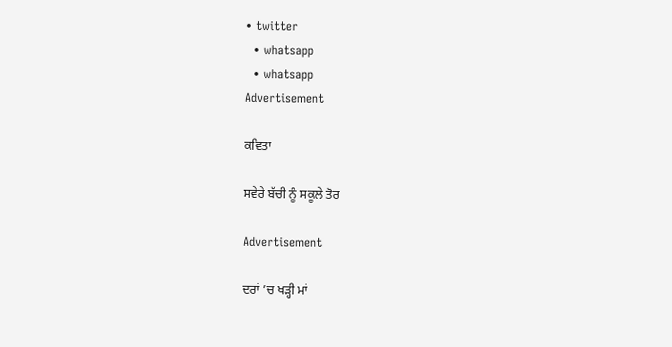• twitter
  • whatsapp
  • whatsapp
Advertisement

ਕਵਿਤਾ

ਸਵੇਰੇ ਬੱਚੀ ਨੂੰ ਸਕੂਲੇ ਤੋਰ

Advertisement

ਦਰਾਂ ’ਚ ਖੜ੍ਹੀ ਮਾਂ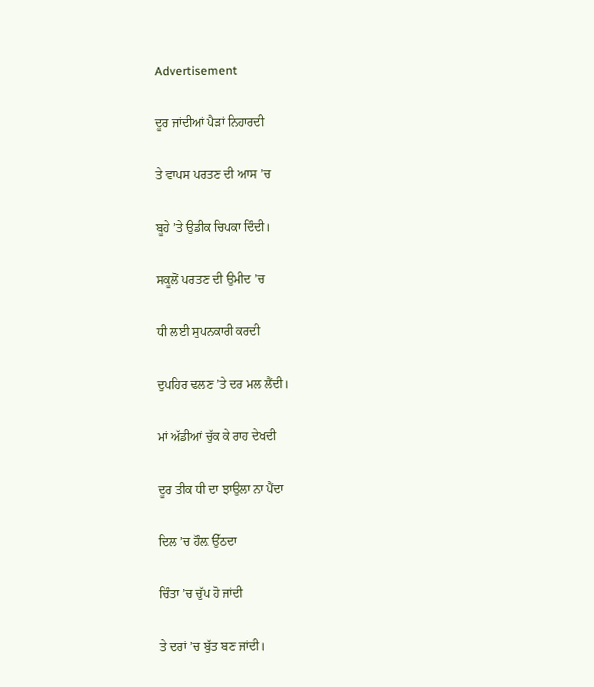Advertisement

ਦੂਰ ਜਾਂਦੀਆਂ ਪੈੜਾਂ ਨਿਹਾਰਦੀ

ਤੇ ਵਾਪਸ ਪਰਤਣ ਦੀ ਆਸ ’ਚ

ਬੂਹੇ ’ਤੇ ਉਡੀਕ ਚਿਪਕਾ ਦਿੰਦੀ।

ਸਕੂਲੋਂ ਪਰਤਣ ਦੀ ਉਮੀਦ ’ਚ

ਧੀ ਲਈ ਸੁਪਨਕਾਰੀ ਕਰਦੀ

ਦੁਪਹਿਰ ਢਲਣ ’ਤੇ ਦਰ ਮਲ ਲੈਂਦੀ।

ਮਾਂ ਅੱਡੀਆਂ ਚੁੱਕ ਕੇ ਰਾਹ ਦੇਖਦੀ

ਦੂਰ ਤੀਕ ਧੀ ਦਾ ਝਾਉਲਾ ਨਾ ਪੈਂਦਾ

ਦਿਲ ’ਚ ਹੌਲ਼ ਉੱਠਦਾ

ਚਿੰਤਾ ’ਚ ਚੁੱਪ ਹੋ ਜਾਂਦੀ

ਤੇ ਦਰਾਂ ’ਚ ਬੁੱਤ ਬਣ ਜਾਂਦੀ।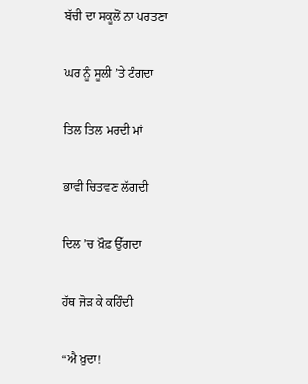ਬੱਚੀ ਦਾ ਸਕੂਲੋਂ ਨਾ ਪਰਤਣਾ

ਘਰ ਨੂੰ ਸੂਲੀ ’ਤੇ ਟੰਗਦਾ

ਤਿਲ ਤਿਲ ਮਰਦੀ ਮਾਂ

ਭਾਵੀ ਚਿਤਵਣ ਲੱਗਦੀ

ਦਿਲ ’ਚ ਖ਼ੌਫ਼ ਉੱਗਦਾ

ਹੱਥ ਜੋੜ ਕੇ ਕਹਿੰਦੀ

“ਐ ਖ਼ੁਦਾ!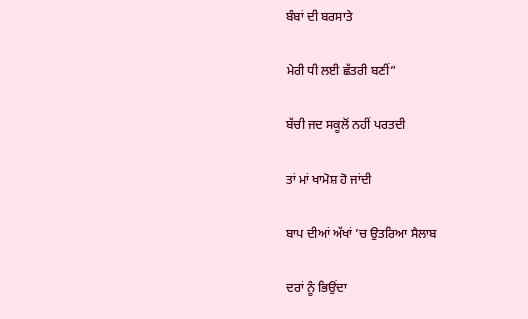ਬੰਬਾਂ ਦੀ ਬਰਸਾਤੇ

ਮੇਰੀ ਧੀ ਲਈ ਛੱਤਰੀ ਬਣੀਂ”

ਬੱਚੀ ਜਦ ਸਕੂਲੋਂ ਨਹੀਂ ਪਰਤਦੀ

ਤਾਂ ਮਾਂ ਖਾਮੋਸ਼ ਹੋ ਜਾਂਦੀ

ਬਾਪ ਦੀਆਂ ਅੱਖਾਂ ’ਚ ਉਤਰਿਆ ਸੈਲਾਬ

ਦਰਾਂ ਨੂੰ ਭਿਉਂਦਾ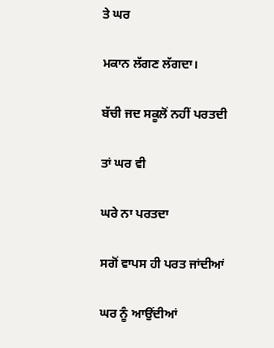ਤੇ ਘਰ

ਮਕਾਨ ਲੱਗਣ ਲੱਗਦਾ।

ਬੱਚੀ ਜਦ ਸਕੂਲੋਂ ਨਹੀਂ ਪਰਤਦੀ

ਤਾਂ ਘਰ ਵੀ

ਘਰੇ ਨਾ ਪਰਤਦਾ

ਸਗੋਂ ਵਾਪਸ ਹੀ ਪਰਤ ਜਾਂਦੀਆਂ

ਘਰ ਨੂੰ ਆਉਂਦੀਆਂ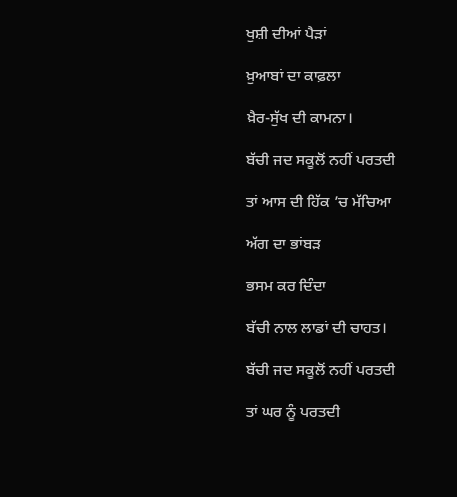ਖੁਸ਼ੀ ਦੀਆਂ ਪੈੜਾਂ

ਖ਼ੁਆਬਾਂ ਦਾ ਕਾਫ਼ਲਾ

ਖ਼ੈਰ-ਸੁੱਖ ਦੀ ਕਾਮਨਾ।

ਬੱਚੀ ਜਦ ਸਕੂਲੋਂ ਨਹੀਂ ਪਰਤਦੀ

ਤਾਂ ਆਸ ਦੀ ਹਿੱਕ ’ਚ ਮੱਚਿਆ

ਅੱਗ ਦਾ ਭਾਂਬੜ

ਭਸਮ ਕਰ ਦਿੰਦਾ

ਬੱਚੀ ਨਾਲ ਲਾਡਾਂ ਦੀ ਚਾਹਤ।

ਬੱਚੀ ਜਦ ਸਕੂਲੋਂ ਨਹੀਂ ਪਰਤਦੀ

ਤਾਂ ਘਰ ਨੂੰ ਪਰਤਦੀ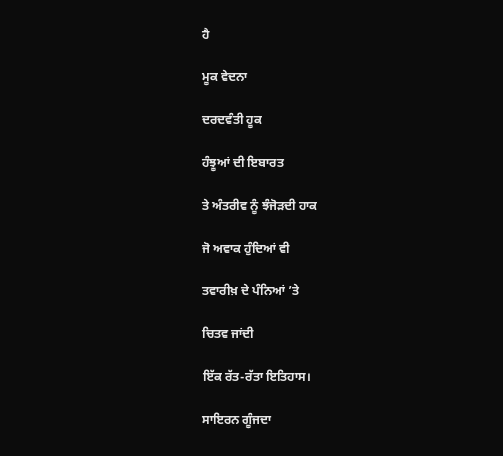ਹੈ

ਮੂਕ ਵੇਦਨਾ

ਦਰਦਵੰਤੀ ਹੂਕ

ਹੰਝੂਆਂ ਦੀ ਇਬਾਰਤ

ਤੇ ਅੰਤਰੀਵ ਨੂੰ ਝੰਜੋੜਦੀ ਹਾਕ

ਜੋ ਅਵਾਕ ਹੁੰਦਿਆਂ ਵੀ

ਤਵਾਰੀਖ਼ ਦੇ ਪੰਨਿਆਂ ’ਤੇ

ਚਿਤਵ ਜਾਂਦੀ

ਇੱਕ ਰੱਤ-ਰੱਤਾ ਇਤਿਹਾਸ।

ਸਾਇਰਨ ਗੂੰਜਦਾ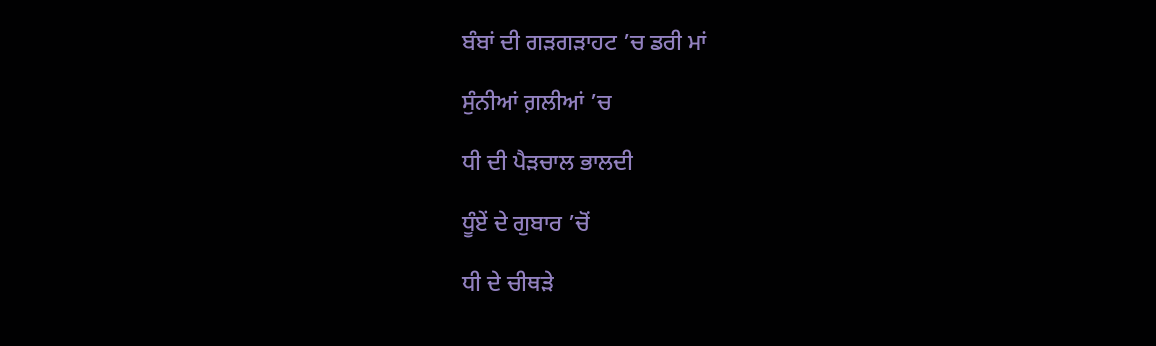ਬੰਬਾਂ ਦੀ ਗੜਗੜਾਹਟ ’ਚ ਡਰੀ ਮਾਂ

ਸੁੰਨੀਆਂ ਗ਼ਲੀਆਂ ’ਚ

ਧੀ ਦੀ ਪੈੜਚਾਲ ਭਾਲਦੀ

ਧੂੰਏਂ ਦੇ ਗੁਬਾਰ ’ਚੋਂ

ਧੀ ਦੇ ਚੀਥੜੇ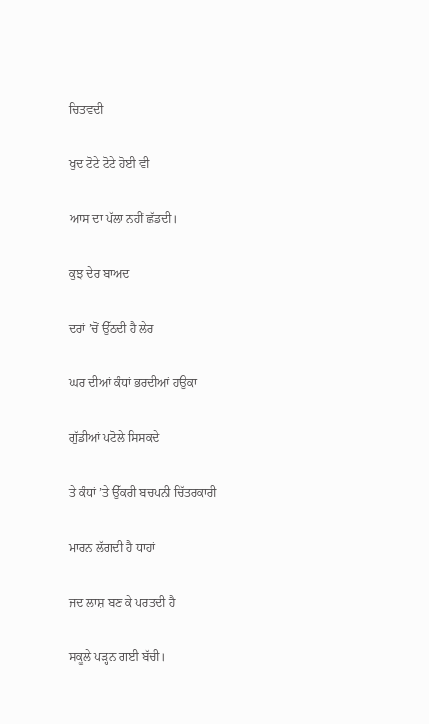ਚਿਤਵਦੀ

ਖੁਦ ਟੋਟੇ ਟੋਟੇ ਹੋਈ ਵੀ

ਆਸ ਦਾ ਪੱਲਾ ਨਹੀਂ ਛੱਡਦੀ।

ਕੁਝ ਦੇਰ ਬਾਅਦ

ਦਰਾਂ ’ਚੋਂ ਉੱਠਦੀ ਹੈ ਲੇਰ

ਘਰ ਦੀਆਂ ਕੰਧਾਂ ਭਰਦੀਆਂ ਹਉਕਾ

ਗੁੱਡੀਆਂ ਪਟੋਲੇ ਸਿਸਕਦੇ

ਤੇ ਕੰਧਾਂ ’ਤੇ ਉੱਕਰੀ ਬਚਪਨੀ ਚਿੱਤਰਕਾਰੀ

ਮਾਰਨ ਲੱਗਦੀ ਹੈ ਧਾਹਾਂ

ਜਦ ਲਾਸ਼ ਬਣ ਕੇ ਪਰਤਦੀ ਹੈ

ਸਕੂਲੇ ਪੜ੍ਹਨ ਗਈ ਬੱਚੀ।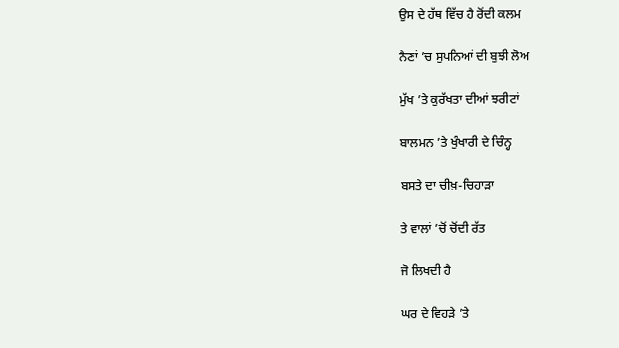ਉਸ ਦੇ ਹੱਥ ਵਿੱਚ ਹੈ ਰੋਂਦੀ ਕਲਮ

ਨੈਣਾਂ ’ਚ ਸੁਪਨਿਆਂ ਦੀ ਬੁਝੀ ਲੋਅ

ਮੁੱਖ ’ਤੇ ਕੁਰੱਖਤਾ ਦੀਆਂ ਝਰੀਟਾਂ

ਬਾਲਮਨ ’ਤੇ ਖੁੰਖਾਰੀ ਦੇ ਚਿੰਨ੍ਹ

ਬਸਤੇ ਦਾ ਚੀਖ਼-ਚਿਹਾੜਾ

ਤੇ ਵਾਲਾਂ ’ਚੋਂ ਚੋਂਦੀ ਰੱਤ

ਜੋ ਲਿਖਦੀ ਹੈ

ਘਰ ਦੇ ਵਿਹੜੇ ’ਤੇ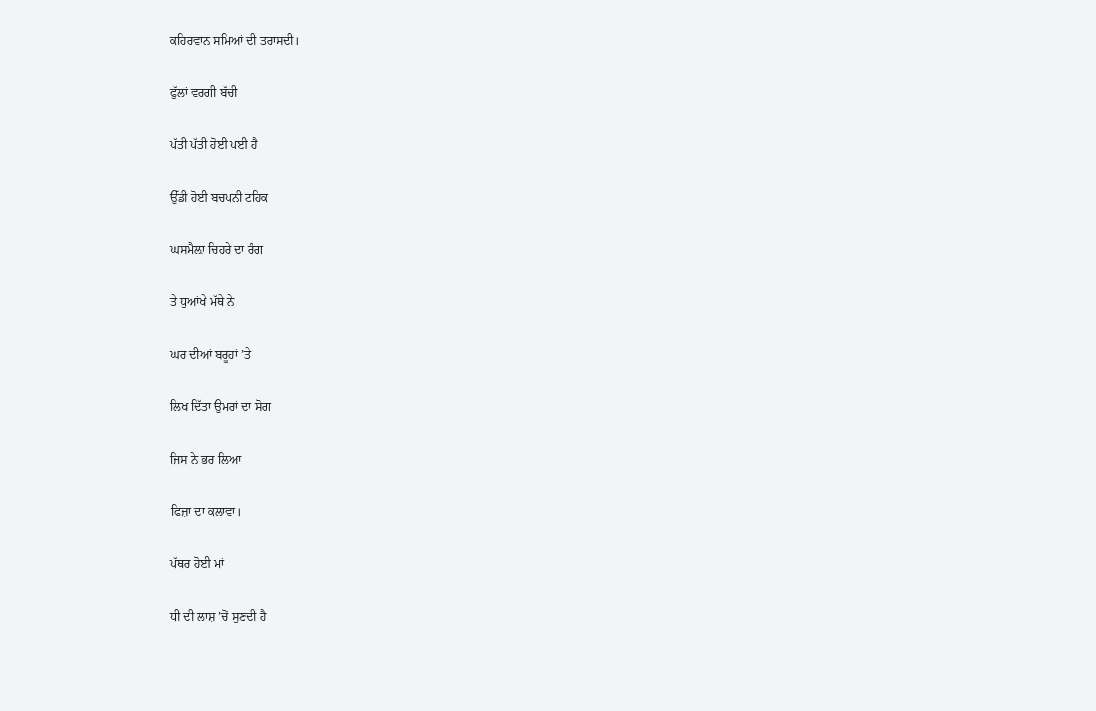ਕਹਿਰਵਾਨ ਸਮਿਆਂ ਦੀ ਤਰਾਸਦੀ।

ਫੁੱਲਾਂ ਵਰਗੀ ਬੱਚੀ

ਪੱਤੀ ਪੱਤੀ ਹੋਈ ਪਈ ਹੈ

ਉੱਡੀ ਹੋਈ ਬਚਪਨੀ ਟਹਿਕ

ਘਸਮੈਲ਼ਾ ਚਿਹਰੇ ਦਾ ਰੰਗ

ਤੇ ਧੁਆਂਖੇ ਮੱਥੇ ਨੇ

ਘਰ ਦੀਆਂ ਬਰੂਹਾਂ ’ਤੇ

ਲਿਖ ਦਿੱਤਾ ਉਮਰਾਂ ਦਾ ਸੋਗ

ਜਿਸ ਨੇ ਭਰ ਲਿਆ

ਫਿਜ਼ਾ ਦਾ ਕਲਾਵਾ।

ਪੱਥਰ ਹੋਈ ਮਾਂ

ਧੀ ਦੀ ਲਾਸ਼ ’ਚੋਂ ਸੁਣਦੀ ਹੈ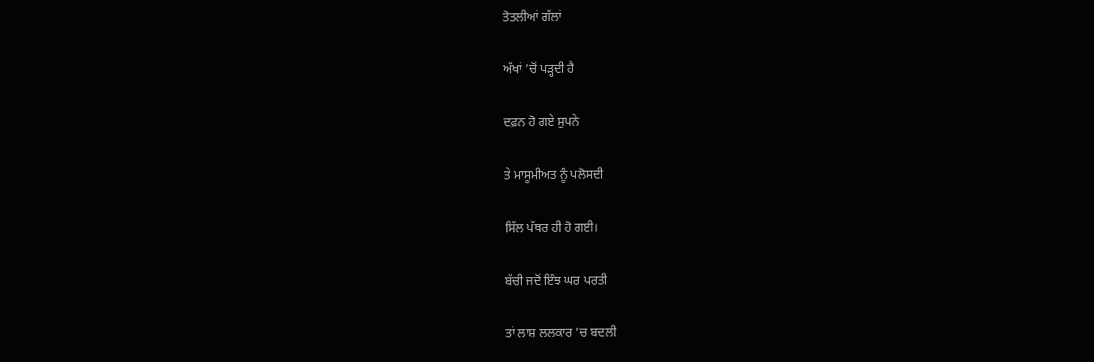ਤੋਤਲੀਆਂ ਗੱਲਾਂ

ਅੱਖਾਂ ’ਚੋਂ ਪੜ੍ਹਦੀ ਹੈ

ਦਫ਼ਨ ਹੋ ਗਏ ਸੁਪਨੇ

ਤੇ ਮਾਸੂਮੀਅਤ ਨੂੰ ਪਲੋਸਦੀ

ਸਿੱਲ ਪੱਥਰ ਹੀ ਹੋ ਗਈ।

ਬੱਚੀ ਜਦੋਂ ਇੰਝ ਘਰ ਪਰਤੀ

ਤਾਂ ਲਾਸ਼ ਲਲਕਾਰ ’ਚ ਬਦਲੀ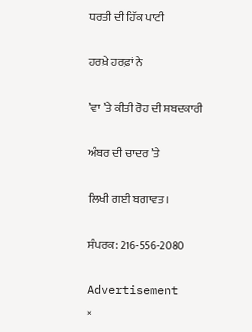ਧਰਤੀ ਦੀ ਹਿੱਕ ਪਾਟੀ

ਹਰਖ਼ੇ ਹਰਫ਼ਾਂ ਨੇ

’ਵਾ ’ਤੇ ਕੀਤੀ ਰੋਹ ਦੀ ਸ਼ਬਦਕਾਰੀ

ਅੰਬਰ ਦੀ ਚਾਦਰ ’ਤੇ

ਲਿਖੀ ਗਈ ਬਗਾਵਤ।

ਸੰਪਰਕ: 216-556-2080

Advertisement
×